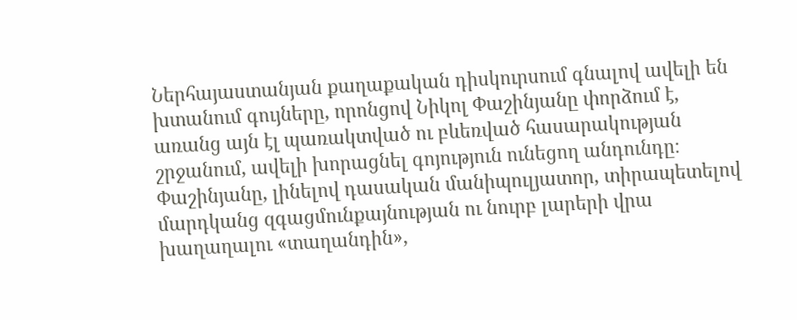Ներհայաստանյան քաղաքական դիսկուրսում գնալով ավելի են խտանում գույները, որոնցով Նիկոլ Փաշինյանը փորձում է, առանց այն էլ պառակտված ու բևեռված հասարակության շրջանում, ավելի խորացնել գոյություն ունեցող անդունդը։ Փաշինյանը, լինելով դասական մանիպուլյատոր, տիրապետելով մարդկանց զգացմունքայնության ու նուրբ լարերի վրա խաղաղալու «տաղանդին»,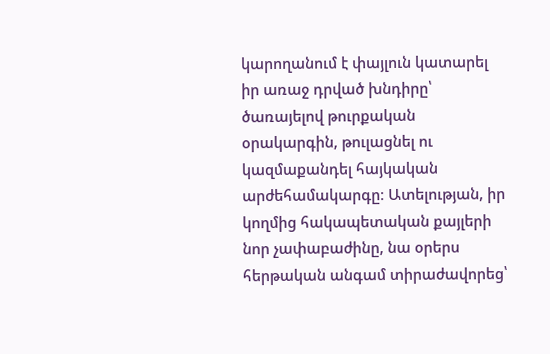կարողանում է փայլուն կատարել իր առաջ դրված խնդիրը՝ ծառայելով թուրքական օրակարգին, թուլացնել ու կազմաքանդել հայկական արժեհամակարգը։ Ատելության, իր կողմից հակապետական քայլերի նոր չափաբաժինը, նա օրերս հերթական անգամ տիրաժավորեց՝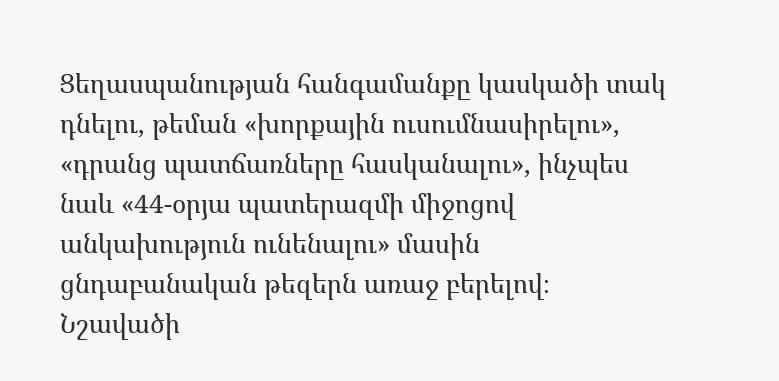Ցեղասպանության հանգամանքը կասկածի տակ դնելու, թեման «խորքային ուսումնասիրելու», «դրանց պատճառները հասկանալու», ինչպես նաև «44-օրյա պատերազմի միջոցով անկախություն ունենալու» մասին ցնդաբանական թեզերն առաջ բերելով։ Նշավածի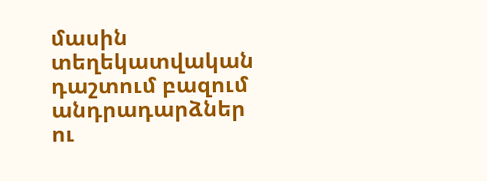մասին տեղեկատվական դաշտում բազում անդրադարձներ ու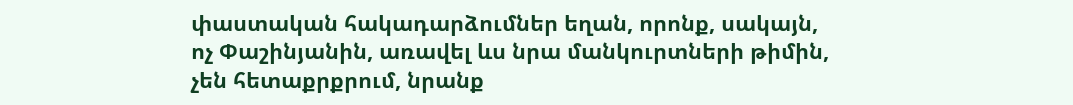փաստական հակադարձումներ եղան, որոնք, սակայն, ոչ Փաշինյանին, առավել ևս նրա մանկուրտների թիմին, չեն հետաքրքրում, նրանք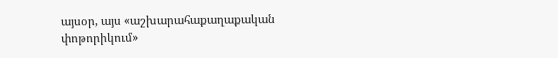այսօր, այս «աշխարահաքաղաքական փոթորիկում»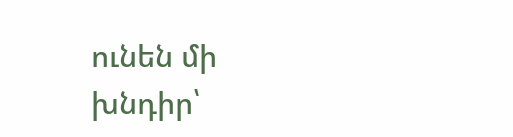ունեն մի խնդիր՝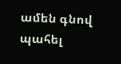ամեն գնով պահել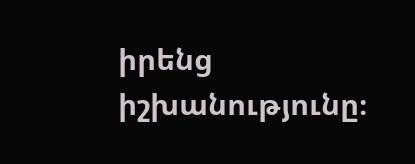իրենց իշխանությունը։